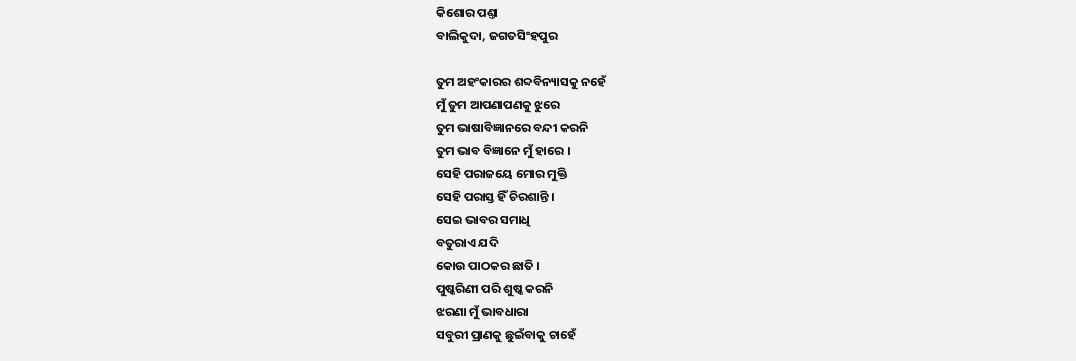କିଶୋର ପଣ୍ତା
ବାଲିକୁଦା, ଜଗତସିଂହପୁର

ତୁମ ଅହଂକାରର ଶବ୍ଦବିନ୍ୟାସକୁ ନହେଁ
ମୁଁ ତୁମ ଆପଣାପଣକୁ ଝୁରେ
ତୁମ ଭାଷାବିଜ୍ଞାନରେ ବନ୍ଦୀ କରନି
ତୁମ ଭାବ ବିଜ୍ଞାନେ ମୁଁ ହାରେ ।
ସେହି ପରାଜୟେ ମୋର ମୁକ୍ତି
ସେହି ପରାସ୍ତ ହିଁ ଚିରଶାନ୍ତି ।
ସେଇ ଭାବର ସମାଧି
ବତୁରାଏ ଯଦି
କୋଉ ପାଠକର ଛାତି ।
ପୁଷ୍କରିଣୀ ପରି ଶୁଷ୍କ କରନି
ଝରଣା ମୁଁ ଭାବଧାରା
ସବୁରୀ ପ୍ରାଣକୁ ଛୁଇଁବାକୁ ଚାହେଁ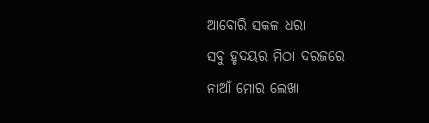ଆବୋରି ସକଳ ଧରା
ସବୁ ହୃଦୟର ମିଠା ଦରଜରେ
ନାଆଁ ମୋର ଲେଖା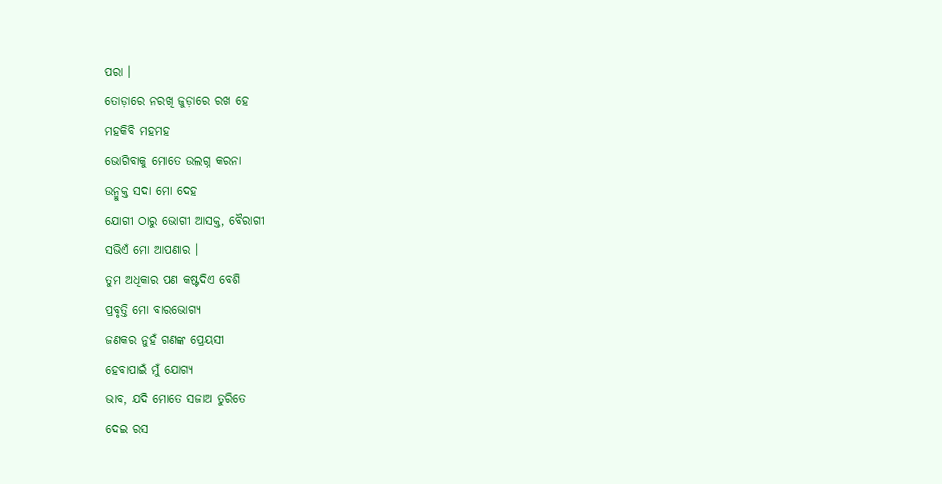ପରା ।
ତୋଡ଼ାରେ ନରଖି ଜୁଡ଼ାରେ ରଖ ହେ
ମହକିବି ମହମହ
ଭୋଗିବାକୁ ମୋତେ ଉଲଗ୍ନ କରନା
ଉନ୍ମୁକ୍ତ ସଦା ମୋ ଦେହ
ଯୋଗୀ ଠାରୁ ଭୋଗୀ ଆସକ୍ତ, ବୈରାଗୀ
ସଭିଏଁ ମୋ ଆପଣାର ।
ତୁମ ଅଧିକାର ପଣ କଷ୍ଟଦିଏ ବେଶି
ପ୍ରବୃତ୍ତି ମୋ ବାରଭୋଗ୍ୟ
ଜଣକର ନୁହଁ ଗଣଙ୍କ ପ୍ରେୟସୀ
ହେବାପାଇଁ ମୁଁ ଯୋଗ୍ୟ
ଭାବ, ଯଦି ମୋତେ ସଜାଅ ତୁରିତେ
ଦେଇ ରସ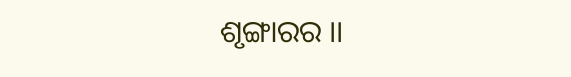ଶୃଙ୍ଗାରର ।।